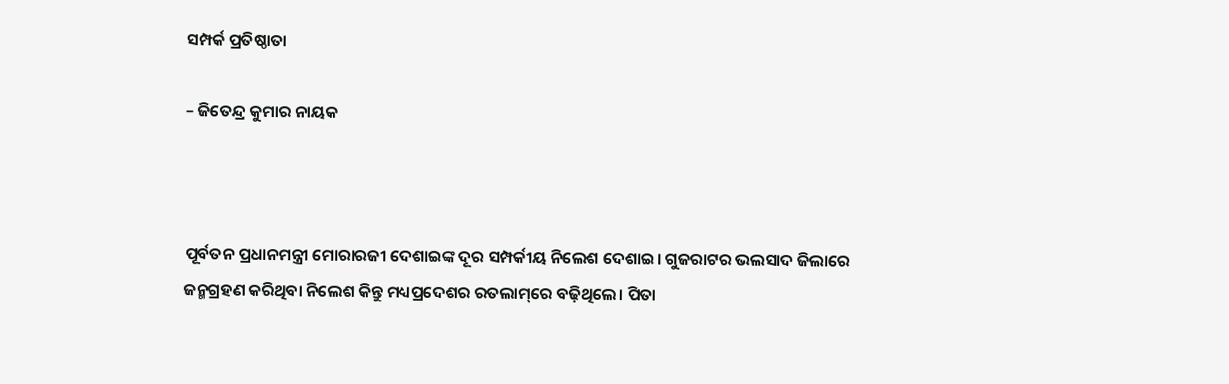ସମ୍ପର୍କ ପ୍ରତିଷ୍ଠାତା

– ଜିତେନ୍ଦ୍ର କୁମାର ନାୟକ



ପୂର୍ବତନ ପ୍ରଧାନମନ୍ତ୍ରୀ ମୋରାରଜୀ ଦେଶାଇଙ୍କ ଦୂର ସମ୍ପର୍କୀୟ ନିଲେଶ ଦେଶାଇ। ଗୁଜରାଟର ଭଲସାଦ ଜିଲାରେ ଜନ୍ମଗ୍ରହଣ କରିଥିବା ନିଲେଶ କିନ୍ତୁ ମଧ୍ୟପ୍ରଦେଶର ରତଲାମ୍‌ରେ ବଢ଼ିଥିଲେ। ପିତା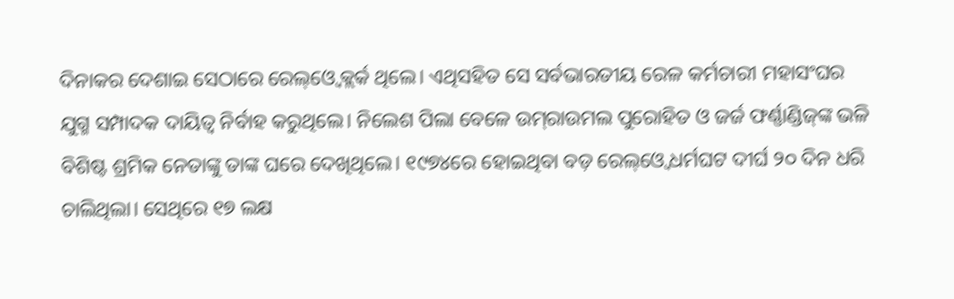ଦିନାକର ଦେଶାଇ ସେଠାରେ ରେଲ୍‌ଓ୍ବେ କ୍ଲର୍କ ଥିଲେ। ଏଥିସହିତ ସେ ସର୍ବଭାରତୀୟ ରେଳ କର୍ମଚାରୀ ମହାସଂଘର ଯୁଗ୍ମ ସମ୍ପାଦକ ଦାୟିତ୍ୱ ନିର୍ବାହ କରୁଥିଲେ। ନିଲେଶ ପିଲା ବେଳେ ଉମ୍‌ରାଉମଲ ପୁରୋହିତ ଓ ଜର୍ଜ ଫର୍ଣ୍ଣାଣ୍ଡିଜ୍‌ଙ୍କ ଭଳି ବିଶିଷ୍ଟ ଶ୍ରମିକ ନେତାଙ୍କୁ ତାଙ୍କ ଘରେ ଦେଖିଥିଲେ। ୧୯୭୪ରେ ହୋଇଥିବା ବଡ଼ ରେଲ୍‌ଓ୍ବେ ଧର୍ମଘଟ ଦୀର୍ଘ ୨୦ ଦିନ ଧରି ଚାଲିଥିଲା। ସେଥିରେ ୧୭ ଲକ୍ଷ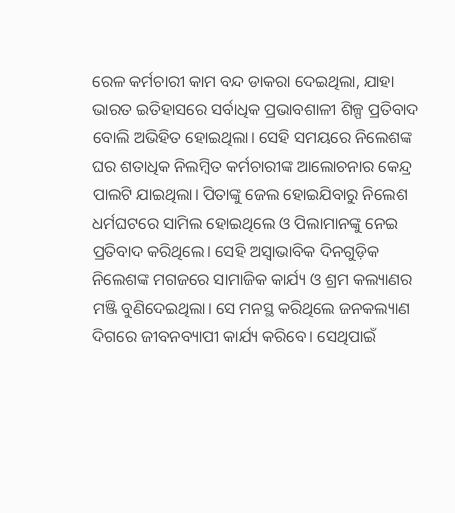ରେଳ କର୍ମଚାରୀ କାମ ବନ୍ଦ ଡାକରା ଦେଇଥିଲା, ଯାହା ଭାରତ ଇତିହାସରେ ସର୍ବାଧିକ ପ୍ରଭାବଶାଳୀ ଶିଳ୍ପ ପ୍ରତିବାଦ ବୋଲି ଅଭିହିତ ହୋଇଥିଲା। ସେହି ସମୟରେ ନିଲେଶଙ୍କ ଘର ଶତାଧିକ ନିଲମ୍ବିତ କର୍ମଚାରୀଙ୍କ ଆଲୋଚନାର କେନ୍ଦ୍ର ପାଲଟି ଯାଇଥିଲା। ପିତାଙ୍କୁ ଜେଲ ହୋଇଯିବାରୁ ନିଲେଶ ଧର୍ମଘଟରେ ସାମିଲ ହୋଇଥିଲେ ଓ ପିଲାମାନଙ୍କୁ ନେଇ ପ୍ରତିବାଦ କରିଥିଲେ। ସେହି ଅସ୍ବାଭାବିକ ଦିନଗୁଡ଼ିକ ନିଲେଶଙ୍କ ମଗଜରେ ସାମାଜିକ କାର୍ଯ୍ୟ ଓ ଶ୍ରମ କଲ୍ୟାଣର ମଞ୍ଜି ବୁଣିଦେଇଥିଲା। ସେ ମନସ୍ଥ କରିଥିଲେ ଜନକଲ୍ୟାଣ ଦିଗରେ ଜୀବନବ୍ୟାପୀ କାର୍ଯ୍ୟ କରିବେ। ସେଥିପାଇଁ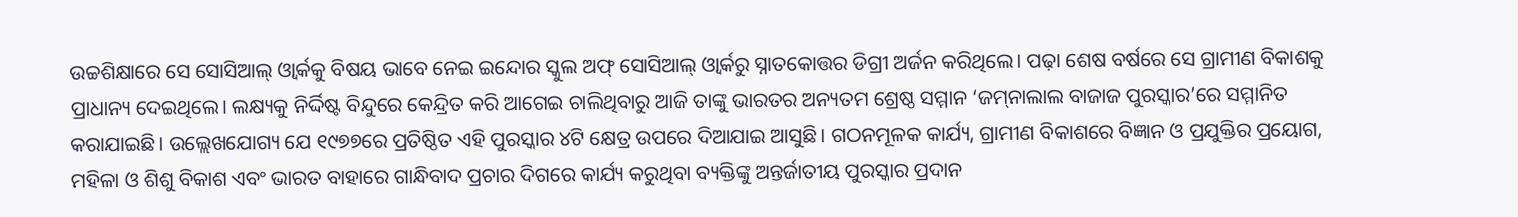ଉଚ୍ଚଶିକ୍ଷାରେ ସେ ସୋସିଆଲ୍‌ ଓ୍ବାର୍କକୁ ବିଷୟ ଭାବେ ନେଇ ଇନ୍ଦୋର ସ୍କୁଲ ଅଫ୍‌ ସୋସିଆଲ୍‌ ଓ୍ବାର୍କରୁ ସ୍ନାତକୋତ୍ତର ଡିଗ୍ରୀ ଅର୍ଜନ କରିଥିଲେ। ପଢ଼ା ଶେଷ ବର୍ଷରେ ସେ ଗ୍ରାମୀଣ ବିକାଶକୁ ପ୍ରାଧାନ୍ୟ ଦେଇଥିଲେ। ଲକ୍ଷ୍ୟକୁ ନିର୍ଦ୍ଦିଷ୍ଟ ବିନ୍ଦୁରେ କେନ୍ଦ୍ରିତ କରି ଆଗେଇ ଚାଲିଥିବାରୁ ଆଜି ତାଙ୍କୁ ଭାରତର ଅନ୍ୟତମ ଶ୍ରେଷ୍ଠ ସମ୍ମାନ ‘ଜମ୍‌ନାଲାଲ ବାଜାଜ ପୁରସ୍କାର’ରେ ସମ୍ମାନିତ କରାଯାଇଛି। ଉଲ୍ଲେଖଯୋଗ୍ୟ ଯେ ୧୯୭୭ରେ ପ୍ରତିଷ୍ଠିତ ଏହି ପୁରସ୍କାର ୪ଟି କ୍ଷେତ୍ର ଉପରେ ଦିଆଯାଇ ଆସୁଛି। ଗଠନମୂଳକ କାର୍ଯ୍ୟ, ଗ୍ରାମୀଣ ବିକାଶରେ ବିଜ୍ଞାନ ଓ ପ୍ରଯୁକ୍ତିର ପ୍ରୟୋଗ, ମହିଳା ଓ ଶିଶୁ ବିକାଶ ଏବଂ ଭାରତ ବାହାରେ ଗାନ୍ଧିବାଦ ପ୍ରଚାର ଦିଗରେ କାର୍ଯ୍ୟ କରୁଥିବା ବ୍ୟକ୍ତିଙ୍କୁ ଅନ୍ତର୍ଜାତୀୟ ପୁରସ୍କାର ପ୍ରଦାନ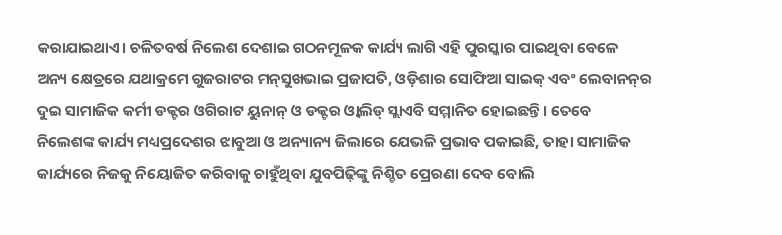କରାଯାଇଥାଏ। ଚଳିତବର୍ଷ ନିଲେଶ ଦେଶାଇ ଗଠନମୂଳକ କାର୍ଯ୍ୟ ଲାଗି ଏହି ପୁରସ୍କାର ପାଇଥିବା ବେଳେ ଅନ୍ୟ କ୍ଷେତ୍ରରେ ଯଥାକ୍ରମେ ଗୁଜରାଟର ମନ୍‌ସୁଖଭାଇ ପ୍ରଜାପତି, ଓଡ଼ିଶାର ସୋଫିଆ ସାଇକ୍‌ ଏବଂ ଲେବାନନ୍‌ର ଦୁଇ ସାମାଜିକ କର୍ମୀ ଡକ୍ଟର ଓଗିରାଟ ୟୁନାନ୍‌ ଓ ଡକ୍ଟର ଓ୍ବାଲିଡ୍‌ ସ୍ଲାଏବି ସମ୍ମାନିତ ହୋଇଛନ୍ତି। ତେବେ ନିଲେଶଙ୍କ କାର୍ଯ୍ୟ ମଧ୍ୟପ୍ରଦେଶର ଝାବୁଆ ଓ ଅନ୍ୟାନ୍ୟ ଜିଲାରେ ଯେଭଳି ପ୍ରଭାବ ପକାଇଛି, ତାହା ସାମାଜିକ କାର୍ଯ୍ୟରେ ନିଜକୁ ନିୟୋଜିତ କରିବାକୁ ଚାହୁଁଥିବା ଯୁବପିଢ଼ିଙ୍କୁ ନିଶ୍ଚିତ ପ୍ରେରଣା ଦେବ ବୋଲି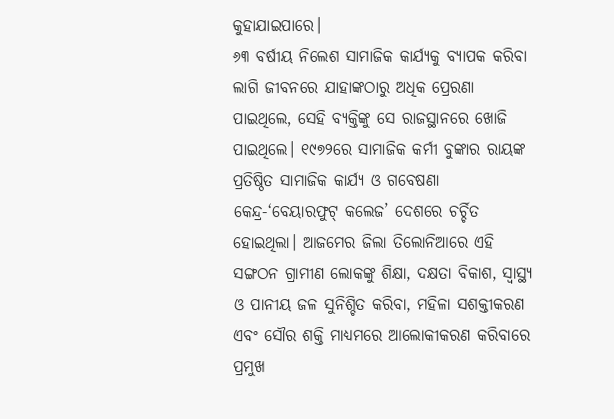କୁହାଯାଇପାରେ।
୬୩ ବର୍ଷୀୟ ନିଲେଶ ସାମାଜିକ କାର୍ଯ୍ୟକୁ ବ୍ୟାପକ କରିବା ଲାଗି ଜୀବନରେ ଯାହାଙ୍କଠାରୁ ଅଧିକ ପ୍ରେରଣା ପାଇଥିଲେ, ସେହି ବ୍ୟକ୍ତିଙ୍କୁ ସେ ରାଜସ୍ଥାନରେ ଖୋଜି ପାଇଥିଲେ। ୧୯୭୨ରେ ସାମାଜିକ କର୍ମୀ ବୁଙ୍କାର ରାୟଙ୍କ ପ୍ରତିଷ୍ଠିତ ସାମାଜିକ କାର୍ଯ୍ୟ ଓ ଗବେଷଣା କେନ୍ଦ୍ର-‘ବେୟାରଫୁଟ୍‌ କଲେଜ’ ଦେଶରେ ଚର୍ଚ୍ଚିତ ହୋଇଥିଲା। ଆଜମେର ଜିଲା ତିଲୋନିଆରେ ଏହି ସଙ୍ଗଠନ ଗ୍ରାମୀଣ ଲୋକଙ୍କୁ ଶିକ୍ଷା, ଦକ୍ଷତା ବିକାଶ, ସ୍ବାସ୍ଥ୍ୟ ଓ ପାନୀୟ ଜଳ ସୁନିଶ୍ଚିତ କରିବା, ମହିଳା ସଶକ୍ତୀକରଣ ଏବଂ ସୌର ଶକ୍ତି ମାଧ୍ୟମରେ ଆଲୋକୀକରଣ କରିବାରେ ପ୍ରମୁଖ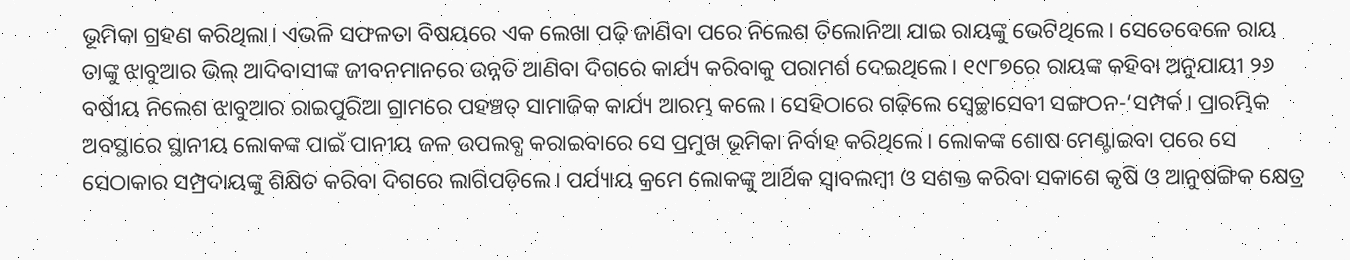ଭୂମିକା ଗ୍ରହଣ କରିଥିଲା। ଏଭଳି ସଫଳତା ବିଷୟରେ ଏକ ଲେଖା ପଢ଼ି ଜାଣିବା ପରେ ନିଲେଶ ତିଲୋନିଆ ଯାଇ ରାୟଙ୍କୁ ଭେଟିଥିଲେ। ସେତେବେଳେ ରାୟ ତାଙ୍କୁ ଝାବୁଆର ଭିଲ୍‌ ଆଦିବାସୀଙ୍କ ଜୀବନମାନରେ ଉନ୍ନତି ଆଣିବା ଦିଗରେ କାର୍ଯ୍ୟ କରିବାକୁ ପରାମର୍ଶ ଦେଇଥିଲେ। ୧୯୮୭ରେ ରାୟଙ୍କ କହିବା ଅନୁଯାୟୀ ୨୬ ବର୍ଷୀୟ ନିଲେଶ ଝାବୁଆର ରାଇପୁରିଆ ଗ୍ରାମରେ ପହଞ୍ଚତ୍ ସାମାଜିକ କାର୍ଯ୍ୟ ଆରମ୍ଭ କଲେ। ସେହିଠାରେ ଗଢ଼ିଲେ ସ୍ବେଚ୍ଛାସେବୀ ସଙ୍ଗଠନ-‘ସମ୍ପର୍କ। ପ୍ରାରମ୍ଭିକ ଅବସ୍ଥାରେ ସ୍ଥାନୀୟ ଲୋକଙ୍କ ପାଇଁ ପାନୀୟ ଜଳ ଉପଲବ୍ଧ କରାଇବାରେ ସେ ପ୍ରମୁଖ ଭୂମିକା ନିର୍ବାହ କରିଥିଲେ। ଲୋକଙ୍କ ଶୋଷ ମେଣ୍ଟାଇବା ପରେ ସେ ସେଠାକାର ସମ୍ପ୍ରଦାୟଙ୍କୁ ଶିକ୍ଷିତ କରିବା ଦିଗରେ ଲାଗିପଡ଼ିଲେ। ପର୍ଯ୍ୟାୟ କ୍ରମେ ଲୋକଙ୍କୁ ଆର୍ଥିକ ସ୍ବାବଲମ୍ବୀ ଓ ସଶକ୍ତ କରିବା ସକାଶେ କୃଷି ଓ ଆନୁଷଙ୍ଗିକ କ୍ଷେତ୍ର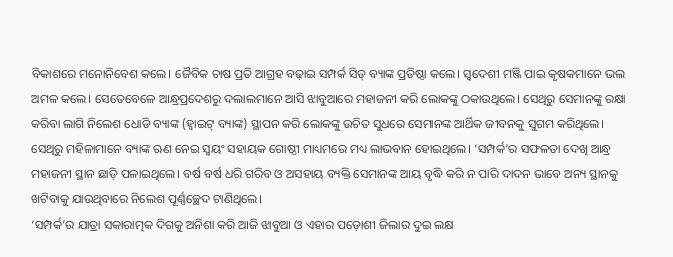ବିକାଶରେ ମନୋନିବେଶ କଲେ। ଜୈବିକ ଚାଷ ପ୍ରତି ଆଗ୍ରହ ବଢ଼ାଇ ସମ୍ପର୍କ ସିଡ୍‌ ବ୍ୟାଙ୍କ ପ୍ରତିଷ୍ଠା କଲେ। ସ୍ବଦେଶୀ ମଞ୍ଜି ପାଇ କୃଷକମାନେ ଭଲ ଅମଳ କଲେ। ସେତେବେଳେ ଆନ୍ଧ୍ରପ୍ରଦେଶରୁ ଦଲାଲମାନେ ଆସି ଝାବୁଆରେ ମହାଜନୀ କରି ଲୋକଙ୍କୁ ଠକାଉଥିଲେ। ସେଥିରୁ ସେମାନଙ୍କୁ ରକ୍ଷା କରିବା ଲାଗି ନିଲେଶ ଧୋଡି ବ୍ୟାଙ୍କ (ହ୍ବାଇଟ୍‌ ବ୍ୟାଙ୍କ) ସ୍ଥାପନ କରି ଲୋକଙ୍କୁ ଉଚିତ ସୁଧରେ ସେମାନଙ୍କ ଆର୍ଥିକ ଜୀବନକୁ ସୁଗମ କରିଥିଲେ। ସେଥିରୁ ମହିଳାମାନେ ବ୍ୟାଙ୍କ ଋଣ ନେଇ ସ୍ବୟଂ ସହାୟକ ଗୋଷ୍ଠୀ ମାଧ୍ୟମରେ ମଧ୍ୟ ଲାଭବାନ ହୋଇଥିଲେ। ‘ସମ୍ପର୍କ’ର ସଫଳତା ଦେଖି ଆନ୍ଧ୍ର ମହାଜନୀ ସ୍ଥାନ ଛାଡ଼ି ପଳାଇଥିଲେ। ବର୍ଷ ବର୍ଷ ଧରି ଗରିବ ଓ ଅସହାୟ ବ୍ୟକ୍ତି ସେମାନଙ୍କ ଆୟ ବୃଦ୍ଧି କରି ନ ପାରି ଦାଦନ ଭାବେ ଅନ୍ୟ ସ୍ଥାନକୁ ଖଟିବାକୁ ଯାଉଥିବାରେ ନିଲେଶ ପୂର୍ଣ୍ଣଚ୍ଛେଦ ଟାଣିଥିଲେ।
‘ସମ୍ପର୍କ’ର ଯାତ୍ରା ସକାରାତ୍ମକ ଦିଗକୁ ଅନିଶା କରି ଆଜି ଝାବୁଆ ଓ ଏହାର ପଡ଼ୋଶୀ ଜିଲାର ଦୁଇ ଲକ୍ଷ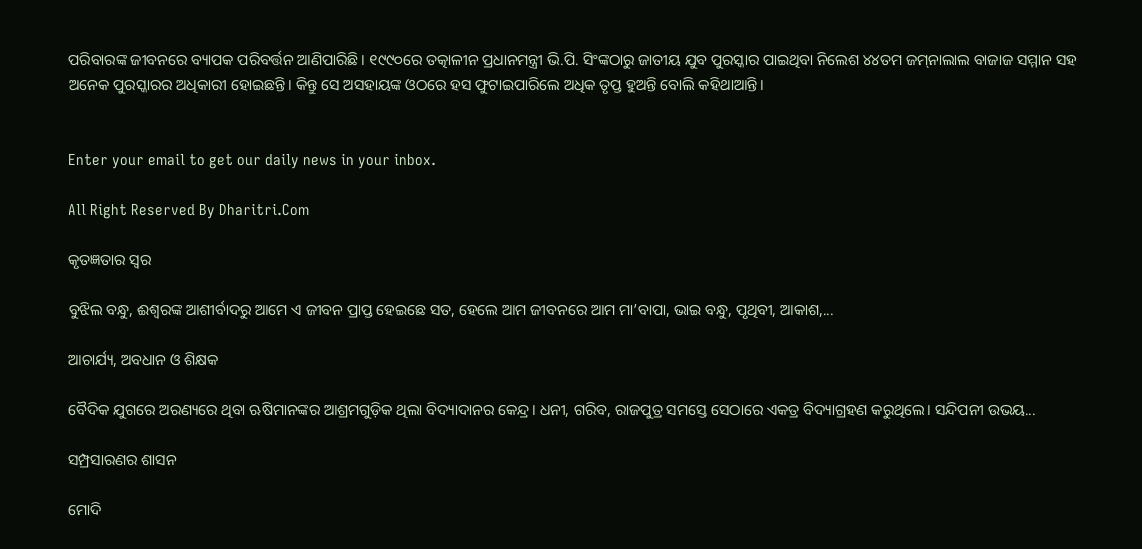ପରିବାରଙ୍କ ଜୀବନରେ ବ୍ୟାପକ ପରିବର୍ତ୍ତନ ଆଣିପାରିଛି। ୧୯୯୦ରେ ତତ୍କାଳୀନ ପ୍ରଧାନମନ୍ତ୍ରୀ ଭି.ପି. ସିଂଙ୍କଠାରୁ ଜାତୀୟ ଯୁବ ପୁରସ୍କାର ପାଇଥିବା ନିଲେଶ ୪୪ତମ ଜମ୍‌ନାଲାଲ ବାଜାଜ ସମ୍ମାନ ସହ ଅନେକ ପୁରସ୍କାରର ଅଧିକାରୀ ହୋଇଛନ୍ତି। କିନ୍ତୁ ସେ ଅସହାୟଙ୍କ ଓଠରେ ହସ ଫୁଟାଇପାରିଲେ ଅଧିକ ତୃପ୍ତ ହୁଅନ୍ତି ବୋଲି କହିଥାଆନ୍ତି।


Enter your email to get our daily news in your inbox.

All Right Reserved By Dharitri.Com

କୃତଜ୍ଞତାର ସ୍ବର

ବୁଝିଲ ବନ୍ଧୁ, ଈଶ୍ବରଙ୍କ ଆଶୀର୍ବାଦରୁ ଆମେ ଏ ଜୀବନ ପ୍ରାପ୍ତ ହେଇଛେ ସତ, ହେଲେ ଆମ ଜୀବନରେ ଆମ ମା’ବାପା, ଭାଇ ବନ୍ଧୁ, ପୃଥିବୀ, ଆକାଶ,...

ଆଚାର୍ଯ୍ୟ, ଅବଧାନ ଓ ଶିକ୍ଷକ

ବୈଦିକ ଯୁଗରେ ଅରଣ୍ୟରେ ଥିବା ଋଷିମାନଙ୍କର ଆଶ୍ରମଗୁଡ଼ିକ ଥିଲା ବିଦ୍ୟାଦାନର କେନ୍ଦ୍ର। ଧନୀ, ଗରିବ, ରାଜପୁତ୍ର ସମସ୍ତେ ସେଠାରେ ଏକତ୍ର ବିଦ୍ୟାଗ୍ରହଣ କରୁଥିଲେ। ସନ୍ଦିପନୀ ଉଭୟ...

ସମ୍ପ୍ରସାରଣର ଶାସନ

ମୋଦି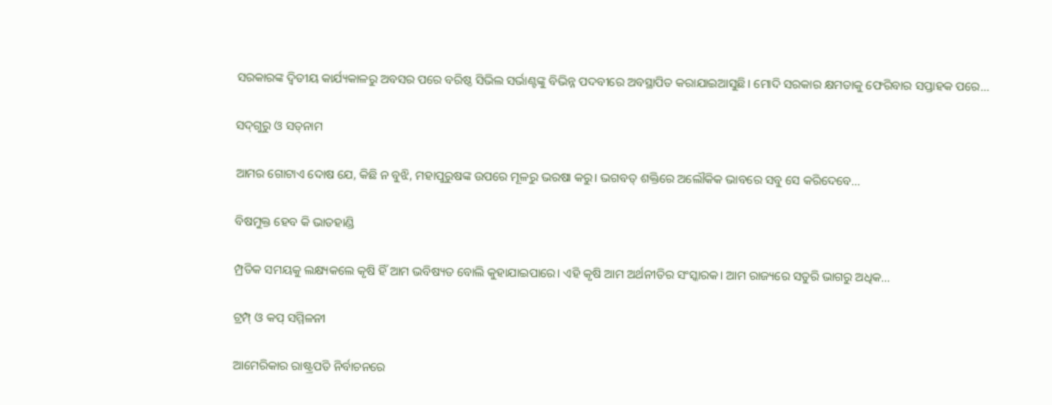ସରକାରଙ୍କ ଦ୍ୱିତୀୟ କାର୍ଯ୍ୟକାଳରୁ ଅବସର ପରେ ବରିଷ୍ଠ ସିଭିଲ ସର୍ଭାଣ୍ଟଙ୍କୁ ବିଭିନ୍ନ ପଦବୀରେ ଅବସ୍ଥାପିତ କରାଯାଇଆସୁଛି। ମୋଦି ସରକାର କ୍ଷମତାକୁ ଫେରିବାର ସପ୍ତାହକ ପରେ...

ସଦ୍‌ଗୁରୁ ଓ ସତ୍‌ନାମ

ଆମର ଗୋଟାଏ ଦୋଷ ଯେ, କିଛି ନ ବୁଝି, ମହାପୁରୁଷଙ୍କ ଉପରେ ମୂଳରୁ ଭରଷା କରୁ। ଭଗବତ୍‌ ଶକ୍ତିରେ ଅଲୌକିକ ଭାବରେ ସବୁ ସେ କରିଦେବେ...

ବିଷମୁକ୍ତ ହେବ କି ଭାତହାଣ୍ଡି

ମ୍ପ୍ରତିକ ସମୟକୁ ଲକ୍ଷ୍ୟକଲେ କୃଷି ହିଁ ଆମ ଭବିଷ୍ୟତ ବୋଲି କୁହାଯାଇପାରେ। ଏହି କୃଷି ଆମ ଅର୍ଥନୀତିର ସଂସ୍କାରକ। ଆମ ରାଜ୍ୟରେ ସତୁରି ଭାଗରୁ ଅଧିକ...

ଟ୍ରମ୍ପ୍‌ ଓ କପ୍‌ ସମ୍ମିଳନୀ

ଆମେରିକାର ରାଷ୍ଟ୍ରପତି ନିର୍ବାଚନରେ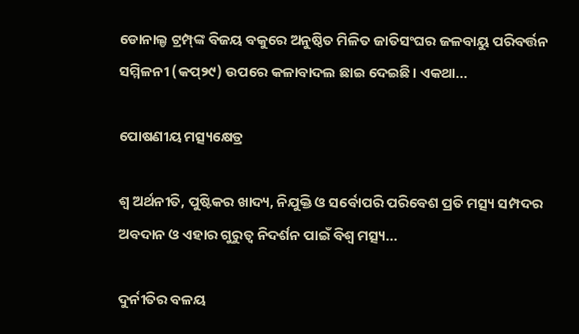ଡୋନାଲ୍ଡ ଟ୍ରମ୍ପ୍‌ଙ୍କ ବିଜୟ ବକୁରେ ଅନୁଷ୍ଠିତ ମିଳିତ ଜାତିସଂଘର ଜଳବାୟୁ ପରିବର୍ତ୍ତନ ସମ୍ମିଳନୀ (କପ୍‌୨୯) ଉପରେ କଳାବାଦଲ ଛାଇ ଦେଇଛି। ଏକଥା...

ପୋଷଣୀୟ ମତ୍ସ୍ୟକ୍ଷେତ୍ର

ଶ୍ୱ ଅର୍ଥନୀତି, ପୁଷ୍ଟିକର ଖାଦ୍ୟ, ନିଯୁକ୍ତି ଓ ସର୍ବୋପରି ପରିବେଶ ପ୍ରତି ମତ୍ସ୍ୟ ସମ୍ପଦର ଅବଦାନ ଓ ଏହାର ଗୁରୁତ୍ୱ ନିଦର୍ଶନ ପାଇଁ ବିଶ୍ୱ ମତ୍ସ୍ୟ...

ଦୁର୍ନୀତିର ବଳୟ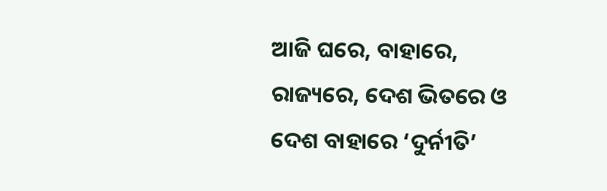ଆଜି ଘରେ, ବାହାରେ, ରାଜ୍ୟରେ, ଦେଶ ଭିତରେ ଓ ଦେଶ ବାହାରେ ‘ଦୁର୍ନୀତି’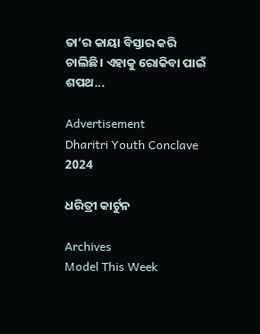ତା’ର କାୟା ବିସ୍ତାର କରି ଚାଲିଛି। ଏହାକୁ ରୋକିବା ପାଇଁ ଶପଥ...

Advertisement
Dharitri Youth Conclave 2024

ଧରିତ୍ରୀ କାର୍ଟୁନ

Archives
Model This Week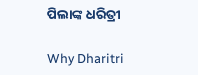ପିଲାଙ୍କ ଧରିତ୍ରୀ

Why Dharitri